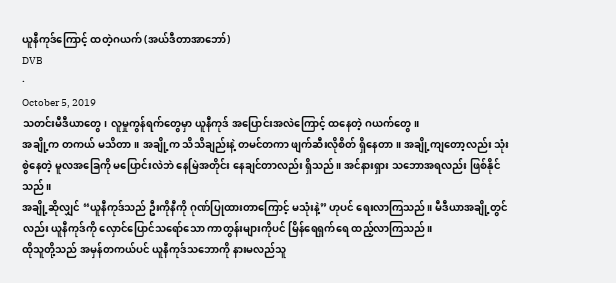ယူနီကုဒ်ကြောင့် ထတဲ့ဂယက် (အယ်ဒီတာအာဘော်)
DVB
·
October 5, 2019
သတင်းမီဒီယာတွေ၊ လူမှုကွန်ရက်တွေမှာ ယူနီကုဒ် အပြောင်းအလဲကြောင့် ထနေတဲ့ ဂယက်တွေ။
အချို့က တကယ် မသိတာ။ အချို့က သိသိချည်းနဲ့ တမင်တကာ ဖျက်ဆီးလိုစိတ် ရှိနေတာ။ အချို့ကျတော့လည်း သုံးစွဲနေတဲ့ မူလအခြေကို မပြောင်းလဲဘဲ နေမြဲအတိုင်း နေချင်တာလည်း ရှိသည်။ အင်နားရှား သဘောအရလည်း ဖြစ်နိုင်သည်။
အချို့ဆိုလျှင် “ယူနီကုဒ်သည် ဦးကိုနီကို ဂုဏ်ပြုထားတာကြောင့် မသုံးနဲ့” ဟုပင် ရေးလာကြသည်။ မီဒီယာအချို့တွင်လည်း ယူနီကုဒ်ကို လှောင်ပြောင်သရော်သော ကာတွန်းများကိုပင် မြိန်ရေရှက်ရေ ထည့်လာကြသည်။
ထိုသူတို့သည် အမှန်တကယ်ပင် ယူနီကုဒ်သဘောကို နားမလည်သူ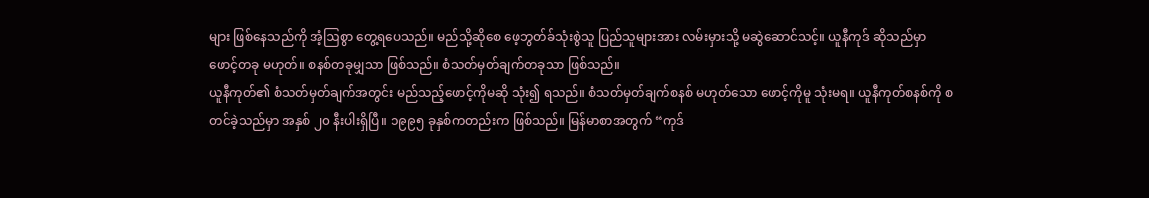များ ဖြစ်နေသည်ကို အံ့ဩစွာ တွေ့ရပေသည်။ မည်သို့ဆိုစေ ဖေ့ဘွတ်ခ်သုံးစွဲသူ ပြည်သူများအား လမ်းမှားသို့ မဆွဲဆောင်သင့်။ ယူနီကုဒ် ဆိုသည်မှာ ဖောင့်တခု မဟုတ်။ စနစ်တခုမျှသာ ဖြစ်သည်။ စံသတ်မှတ်ချက်တခုသာ ဖြစ်သည်။
ယူနီကုတ်၏ စံသတ်မှတ်ချက်အတွင်း မည်သည့်ဖောင့်ကိုမဆို သုံး၍ ရသည်။ စံသတ်မှတ်ချက်စနစ် မဟုတ်သော ဖောင့်ကိုမူ သုံးမရ။ ယူနီကုတ်စနစ်ကို စတင်ခဲ့သည်မှာ အနှစ် ၂၀ နီးပါးရှိပြီ။ ၁၉၉၅ ခုနှစ်ကတည်းက ဖြစ်သည်။ မြန်မာစာအတွက် “ကုဒ်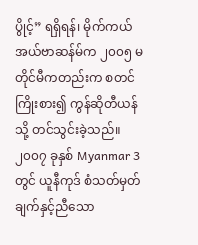ပွိုင့်” ရရှိရန်၊ မိုက်ကယ်အယ်ဗာဆန်မ်က ၂၀၀၅ မတိုင်မီကတည်းက စတင်ကြိုးစား၍ ကွန်ဆိုတီယန်သို့ တင်သွင်းခဲ့သည်။ ၂၀၀၇ ခုနှစ် Myanmar 3 တွင် ယူနီကုဒ် စံသတ်မှတ်ချက်နှင့်ညီသော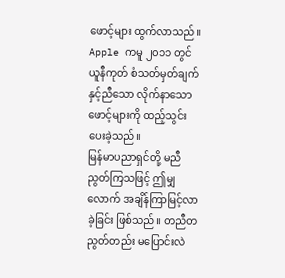ဖောင့်များ ထွက်လာသည်။ Apple ကမူ ၂၀၁၁ တွင် ယူနီကုတ် စံသတ်မှတ်ချက်နှင့်ညီသော လိုက်နာသော ဖောင့်များကို ထည့်သွင်းပေးခဲ့သည်။
မြန်မာပညာရှင်တို့ မညီညွတ်ကြသဖြင့် ဤမျှလောက် အချိန်ကြာမြင့်လာခဲ့ခြင်း ဖြစ်သည်။ တညီတညွတ်တည်း မပြောင်းလဲ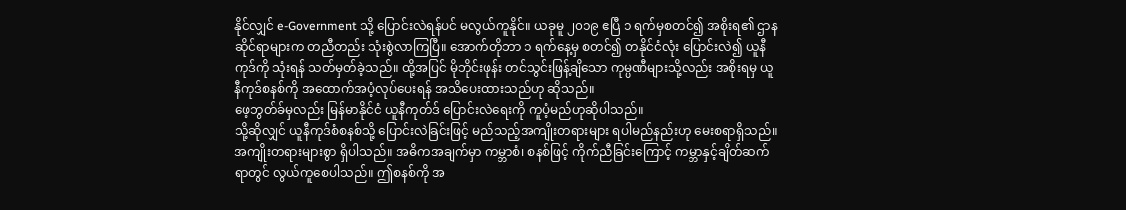နိုင်လျှင် e-Government သို့ ပြောင်းလဲရန်ပင် မလွယ်ကူနိုင်။ ယခုမူ ၂၀၁၉ ဧပြီ ၁ ရက်မှစတင်၍ အစိုးရ၏ ဌာနဆိုင်ရာများက တညီတည်း သုံးစွဲလာကြပြီ။ အောက်တိုဘာ ၁ ရက်နေ့မှ စတင်၍ တနိုင်ငံလုံး ပြောင်းလဲ၍ ယူနီကုဒ်ကို သုံးရန် သတ်မှတ်ခဲ့သည်။ ထို့အပြင် မိုဘိုင်းဖုန်း တင်သွင်းဖြန့်ချိသော ကုမ္ပဏီများသို့လည်း အစိုးရမှ ယူနီကုဒ်စနစ်ကို အထောက်အပံ့လုပ်ပေးရန် အသိပေးထားသည်ဟု ဆိုသည်။
ဖေ့ဘွတ်ခ်မှလည်း မြန်မာနိုင်ငံ ယူနီကုတ်ဒ် ပြောင်းလဲရေးကို ကူပံ့မည်ဟုဆိုပါသည်။
သို့ဆိုလျှင် ယူနီကုဒ်စံစနစ်သို့ ပြောင်းလဲခြင်းဖြင့် မည်သည့်အကျိုးတရားများ ရပါမည်နည်းဟု မေးစရာရှိသည်။ အကျိုးတရားများစွာ ရှိပါသည်။ အဓိကအချက်မှာ ကမ္ဘာစံ၊ စနစ်ဖြင့် ကိုက်ညီခြင်းကြောင့် ကမ္ဘာနှင့်ချိတ်ဆက်ရာတွင် လွယ်ကူစေပါသည်။ ဤစနစ်ကို အ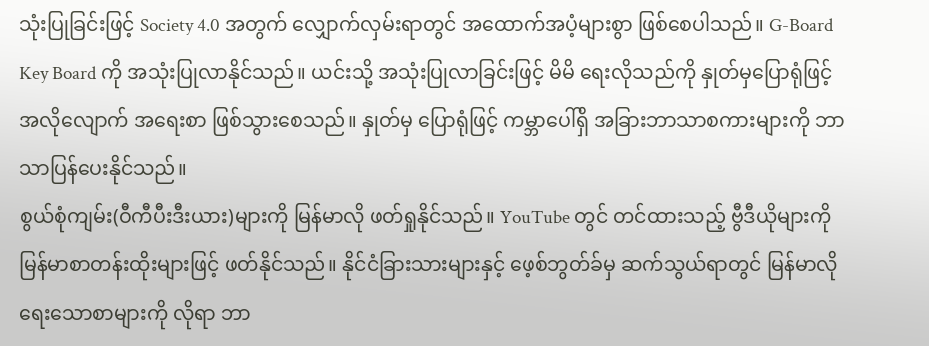သုံးပြုခြင်းဖြင့် Society 4.0 အတွက် လျှောက်လှမ်းရာတွင် အထောက်အပံ့များစွာ ဖြစ်စေပါသည်။ G-Board Key Board ကို အသုံးပြုလာနိုင်သည်။ ယင်းသို့ အသုံးပြုလာခြင်းဖြင့် မိမိ ရေးလိုသည်ကို နှုတ်မှပြောရုံဖြင့် အလိုလျောက် အရေးစာ ဖြစ်သွားစေသည်။ နှုတ်မှ ပြောရုံဖြင့် ကမ္ဘာပေါ်ရှိ အခြားဘာသာစကားများကို ဘာသာပြန်ပေးနိုင်သည်။
စွယ်စုံကျမ်း(ဝီကီပီးဒီးယား)များကို မြန်မာလို ဖတ်ရှုနိုင်သည်။ YouTube တွင် တင်ထားသည့် ဗွီဒီယိုများကို မြန်မာစာတန်းထိုးများဖြင့် ဖတ်နိုင်သည်။ နိုင်ငံခြားသားများနှင့် ဖေ့စ်ဘွတ်ခ်မှ ဆက်သွယ်ရာတွင် မြန်မာလိုရေးသောစာများကို လိုရာ ဘာ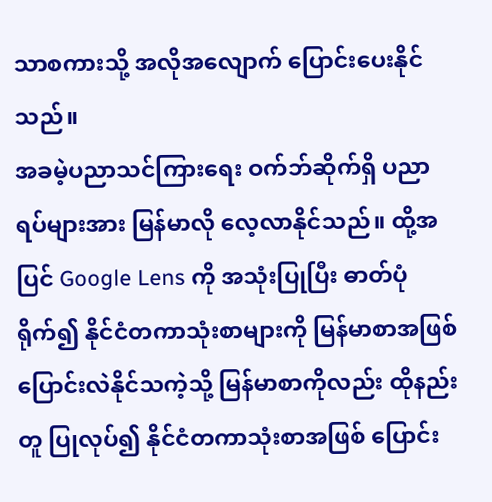သာစကားသို့ အလိုအလျောက် ပြောင်းပေးနိုင်သည်။
အခမဲ့ပညာသင်ကြားရေး ဝက်ဘ်ဆိုက်ရှိ ပညာရပ်များအား မြန်မာလို လေ့လာနိုင်သည်။ ထို့အပြင် Google Lens ကို အသုံးပြုပြီး ဓာတ်ပုံရိုက်၍ နိုင်ငံတကာသုံးစာများကို မြန်မာစာအဖြစ် ပြောင်းလဲနိုင်သကဲ့သို့ မြန်မာစာကိုလည်း ထိုနည်းတူ ပြုလုပ်၍ နိုင်ငံတကာသုံးစာအဖြစ် ပြောင်း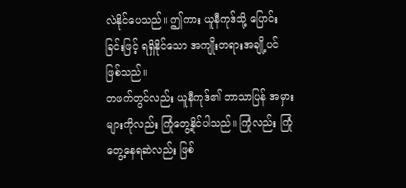လဲနိုင်ပေသည်။ ဤကား ယူနီကုဒ်သို့ ပြောင်းခြင်းဖြင့် ရရှိနိုင်သော အကျိုးတရားအချို့ပင် ဖြစ်သည်။
တဖက်တွင်လည်း ယူနီကုဒ်၏ ဘာသာပြန် အမှားများကိုလည်း ကြုံတွေ့နိုင်ပါသည်။ ကြုံလည်း ကြုံတွေ့နေရဆဲလည်း ဖြစ်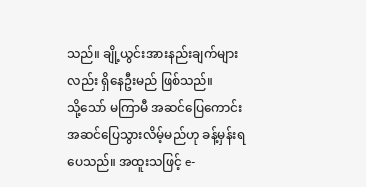သည်။ ချို့ယွင်းအားနည်းချက်များလည်း ရှိနေဦးမည် ဖြစ်သည်။
သို့သော် မကြာမီ အဆင်ပြေကောင်း အဆင်ပြေသွားလိမ့်မည်ဟု ခန့်မှန်းရပေသည်။ အထူးသဖြင့် e-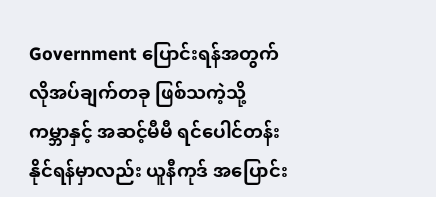Government ပြောင်းရန်အတွက် လိုအပ်ချက်တခု ဖြစ်သကဲ့သို့ ကမ္ဘာနှင့် အဆင့်မီမီ ရင်ပေါင်တန်းနိုင်ရန်မှာလည်း ယူနီကုဒ် အပြောင်း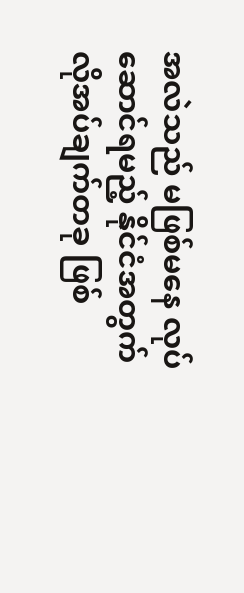အလဲသည် မဖြစ်မနေ လုပ်ဆောင်ရမည့် နိုင်ငံအတွက် လိုအပ်ချက်တခု ဖြစ်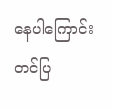နေပါကြောင်း တင်ပြ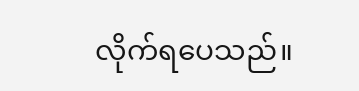လိုက်ရပေသည်။